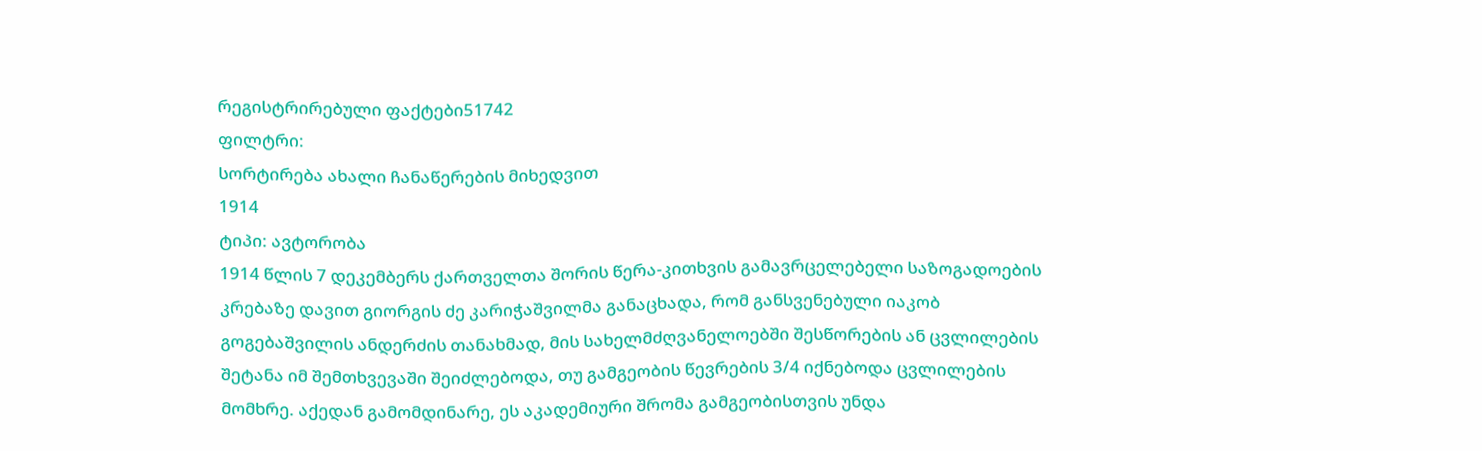რეგისტრირებული ფაქტები51742
ფილტრი:
სორტირება ახალი ჩანაწერების მიხედვით
1914
ტიპი: ავტორობა
1914 წლის 7 დეკემბერს ქართველთა შორის წერა-კითხვის გამავრცელებელი საზოგადოების კრებაზე დავით გიორგის ძე კარიჭაშვილმა განაცხადა, რომ განსვენებული იაკობ გოგებაშვილის ანდერძის თანახმად, მის სახელმძღვანელოებში შესწორების ან ცვლილების შეტანა იმ შემთხვევაში შეიძლებოდა, თუ გამგეობის წევრების 3/4 იქნებოდა ცვლილების მომხრე. აქედან გამომდინარე, ეს აკადემიური შრომა გამგეობისთვის უნდა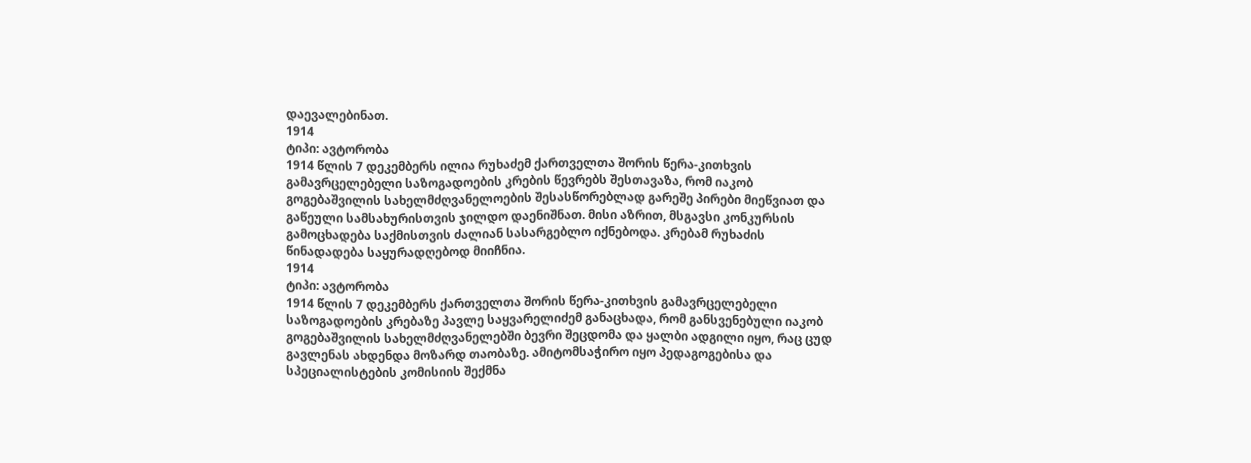დაევალებინათ.
1914
ტიპი: ავტორობა
1914 წლის 7 დეკემბერს ილია რუხაძემ ქართველთა შორის წერა-კითხვის გამავრცელებელი საზოგადოების კრების წევრებს შესთავაზა, რომ იაკობ გოგებაშვილის სახელმძღვანელოების შესასწორებლად გარეშე პირები მიეწვიათ და გაწეული სამსახურისთვის ჯილდო დაენიშნათ. მისი აზრით, მსგავსი კონკურსის გამოცხადება საქმისთვის ძალიან სასარგებლო იქნებოდა. კრებამ რუხაძის წინადადება საყურადღებოდ მიიჩნია.
1914
ტიპი: ავტორობა
1914 წლის 7 დეკემბერს ქართველთა შორის წერა-კითხვის გამავრცელებელი საზოგადოების კრებაზე პავლე საყვარელიძემ განაცხადა, რომ განსვენებული იაკობ გოგებაშვილის სახელმძღვანელებში ბევრი შეცდომა და ყალბი ადგილი იყო, რაც ცუდ გავლენას ახდენდა მოზარდ თაობაზე. ამიტომსაჭირო იყო პედაგოგებისა და სპეციალისტების კომისიის შექმნა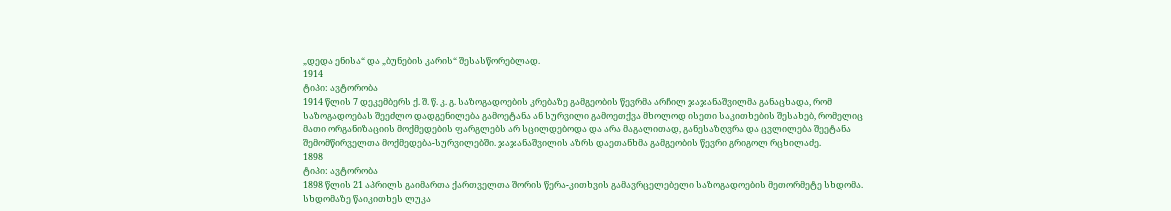„დედა ენისა“ და „ბუნების კარის“ შესასწორებლად.
1914
ტიპი: ავტორობა
1914 წლის 7 დეკემბერს ქ. შ. წ. კ. გ. საზოგადოების კრებაზე გამგეობის წევრმა არჩილ ჯაჯანაშვილმა განაცხადა, რომ საზოგადოებას შეეძლო დადგენილება გამოეტანა ან სურვილი გამოეთქვა მხოლოდ ისეთი საკითხების შესახებ, რომელიც მათი ორგანიზაციის მოქმედების ფარგლებს არ სცილდებოდა და არა მაგალითად, განესაზღვრა და ცვლილება შეეტანა შემომწირველთა მოქმედება-სურვილებში. ჯაჯანაშვილის აზრს დაეთანხმა გამგეობის წევრი გრიგოლ რცხილაძე.
1898
ტიპი: ავტორობა
1898 წლის 21 აპრილს გაიმართა ქართველთა შორის წერა-კითხვის გამავრცელებელი საზოგადოების მეთორმეტე სხდომა. სხდომაზე წაიკითხეს ლუკა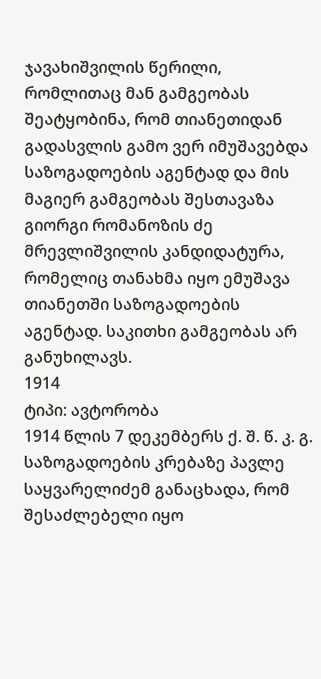ჯავახიშვილის წერილი, რომლითაც მან გამგეობას შეატყობინა, რომ თიანეთიდან გადასვლის გამო ვერ იმუშავებდა საზოგადოების აგენტად და მის მაგიერ გამგეობას შესთავაზა გიორგი რომანოზის ძე მრევლიშვილის კანდიდატურა, რომელიც თანახმა იყო ემუშავა თიანეთში საზოგადოების აგენტად. საკითხი გამგეობას არ განუხილავს.
1914
ტიპი: ავტორობა
1914 წლის 7 დეკემბერს ქ. შ. წ. კ. გ. საზოგადოების კრებაზე პავლე საყვარელიძემ განაცხადა, რომ შესაძლებელი იყო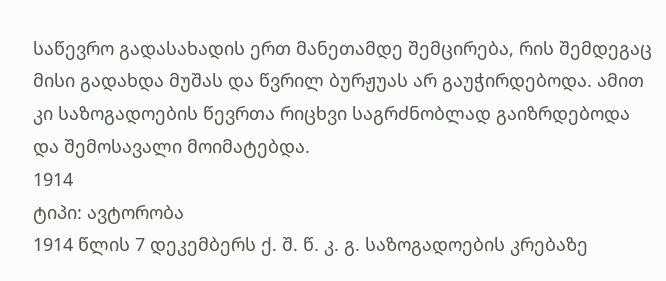საწევრო გადასახადის ერთ მანეთამდე შემცირება, რის შემდეგაც მისი გადახდა მუშას და წვრილ ბურჟუას არ გაუჭირდებოდა. ამით კი საზოგადოების წევრთა რიცხვი საგრძნობლად გაიზრდებოდა და შემოსავალი მოიმატებდა.
1914
ტიპი: ავტორობა
1914 წლის 7 დეკემბერს ქ. შ. წ. კ. გ. საზოგადოების კრებაზე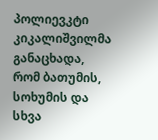პოლიევკტი კიკალიშვილმა განაცხადა, რომ ბათუმის, სოხუმის და სხვა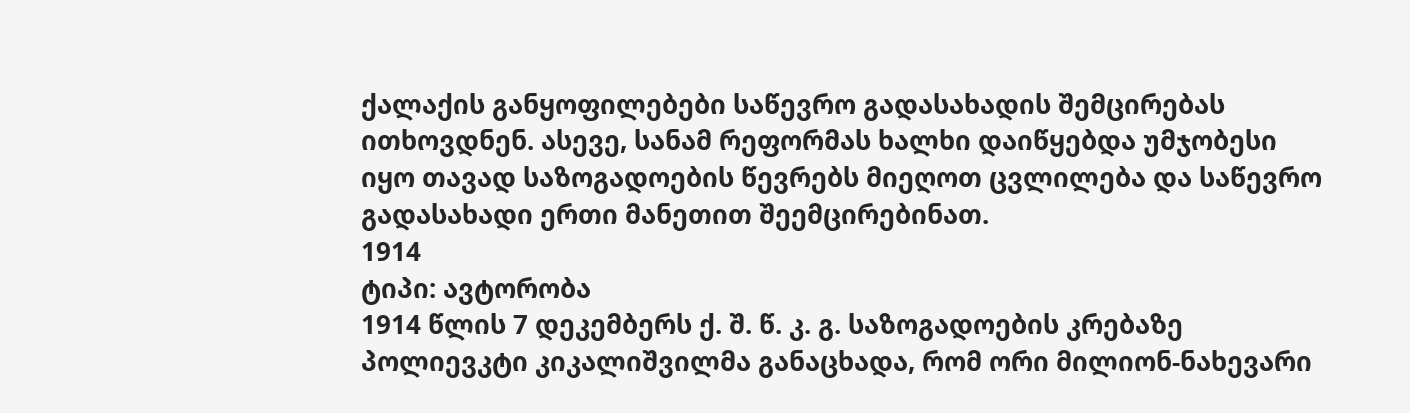ქალაქის განყოფილებები საწევრო გადასახადის შემცირებას ითხოვდნენ. ასევე, სანამ რეფორმას ხალხი დაიწყებდა უმჯობესი იყო თავად საზოგადოების წევრებს მიეღოთ ცვლილება და საწევრო გადასახადი ერთი მანეთით შეემცირებინათ.
1914
ტიპი: ავტორობა
1914 წლის 7 დეკემბერს ქ. შ. წ. კ. გ. საზოგადოების კრებაზე პოლიევკტი კიკალიშვილმა განაცხადა, რომ ორი მილიონ-ნახევარი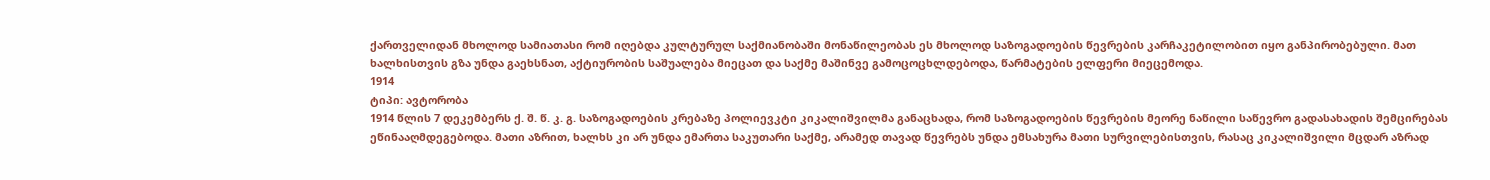ქართველიდან მხოლოდ სამიათასი რომ იღებდა კულტურულ საქმიანობაში მონაწილეობას ეს მხოლოდ საზოგადოების წევრების კარჩაკეტილობით იყო განპირობებული. მათ ხალხისთვის გზა უნდა გაეხსნათ, აქტიურობის საშუალება მიეცათ და საქმე მაშინვე გამოცოცხლდებოდა, წარმატების ელფერი მიეცემოდა.
1914
ტიპი: ავტორობა
1914 წლის 7 დეკემბერს ქ. შ. წ. კ. გ. საზოგადოების კრებაზე პოლიევკტი კიკალიშვილმა განაცხადა, რომ საზოგადოების წევრების მეორე ნაწილი საწევრო გადასახადის შემცირებას ეწინააღმდეგებოდა. მათი აზრით, ხალხს კი არ უნდა ემართა საკუთარი საქმე, არამედ თავად წევრებს უნდა ემსახურა მათი სურვილებისთვის, რასაც კიკალიშვილი მცდარ აზრად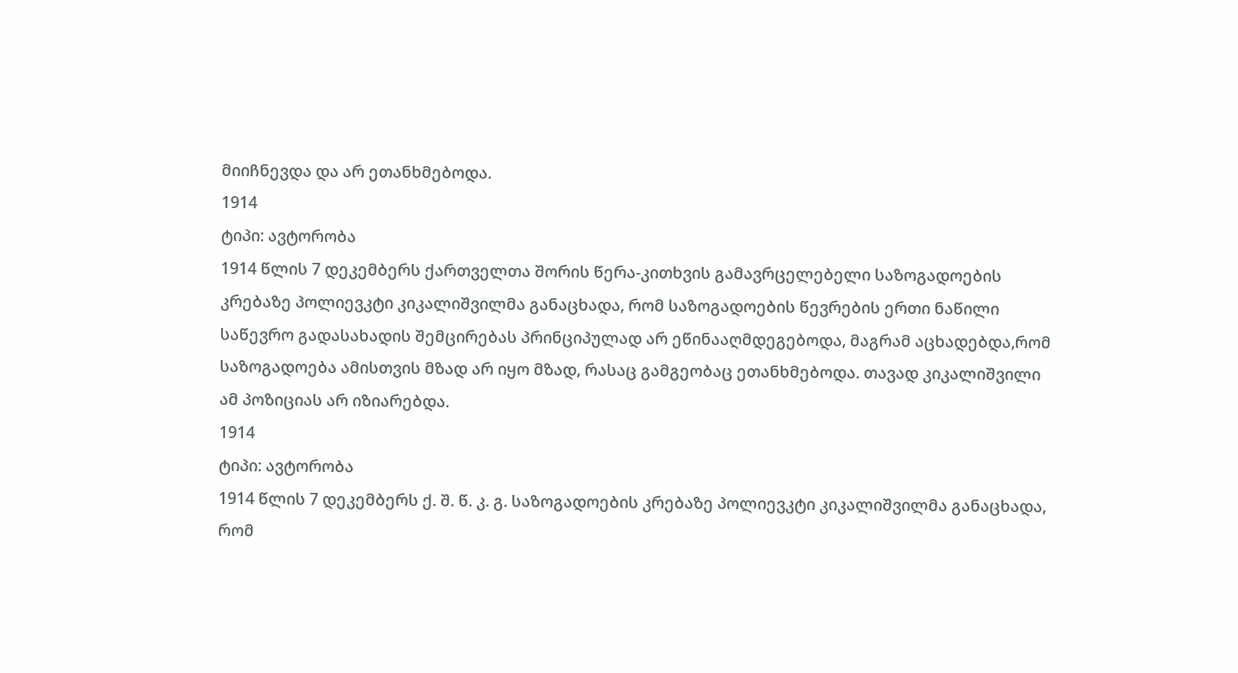მიიჩნევდა და არ ეთანხმებოდა.
1914
ტიპი: ავტორობა
1914 წლის 7 დეკემბერს ქართველთა შორის წერა-კითხვის გამავრცელებელი საზოგადოების კრებაზე პოლიევკტი კიკალიშვილმა განაცხადა, რომ საზოგადოების წევრების ერთი ნაწილი საწევრო გადასახადის შემცირებას პრინციპულად არ ეწინააღმდეგებოდა, მაგრამ აცხადებდა,რომ საზოგადოება ამისთვის მზად არ იყო მზად, რასაც გამგეობაც ეთანხმებოდა. თავად კიკალიშვილი ამ პოზიციას არ იზიარებდა.
1914
ტიპი: ავტორობა
1914 წლის 7 დეკემბერს ქ. შ. წ. კ. გ. საზოგადოების კრებაზე პოლიევკტი კიკალიშვილმა განაცხადა, რომ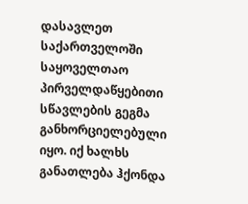დასავლეთ საქართველოში საყოველთაო პირველდაწყებითი სწავლების გეგმა განხორციელებული იყო. იქ ხალხს განათლება ჰქონდა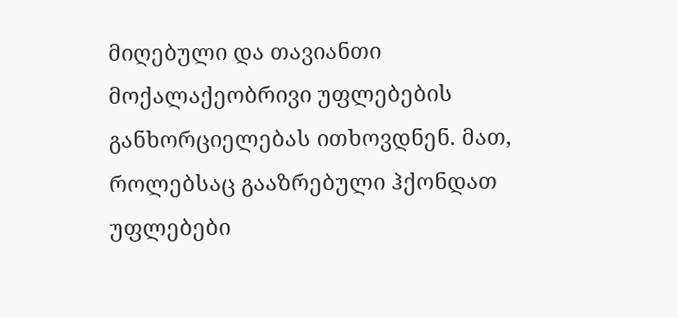მიღებული და თავიანთი მოქალაქეობრივი უფლებების განხორციელებას ითხოვდნენ. მათ, როლებსაც გააზრებული ჰქონდათ უფლებები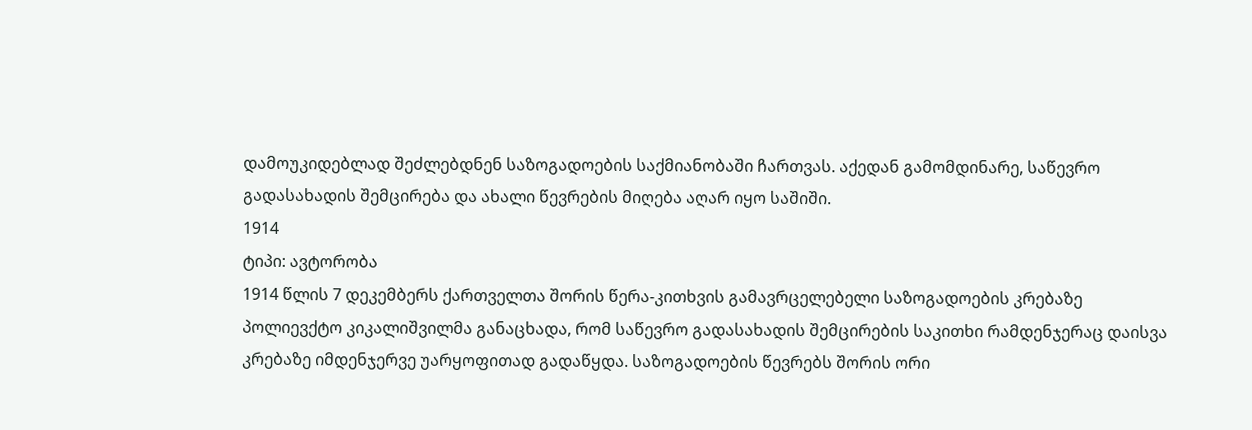დამოუკიდებლად შეძლებდნენ საზოგადოების საქმიანობაში ჩართვას. აქედან გამომდინარე, საწევრო გადასახადის შემცირება და ახალი წევრების მიღება აღარ იყო საშიში.
1914
ტიპი: ავტორობა
1914 წლის 7 დეკემბერს ქართველთა შორის წერა-კითხვის გამავრცელებელი საზოგადოების კრებაზე პოლიევქტო კიკალიშვილმა განაცხადა, რომ საწევრო გადასახადის შემცირების საკითხი რამდენჯერაც დაისვა კრებაზე იმდენჯერვე უარყოფითად გადაწყდა. საზოგადოების წევრებს შორის ორი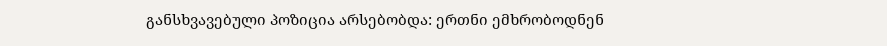განსხვავებული პოზიცია არსებობდა: ერთნი ემხრობოდნენ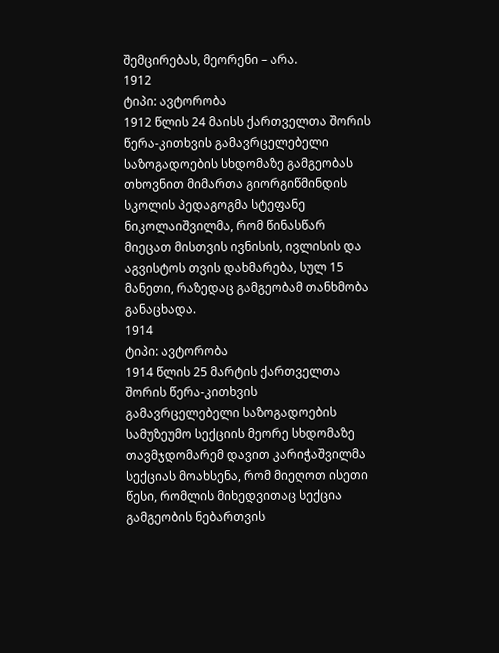შემცირებას, მეორენი – არა.
1912
ტიპი: ავტორობა
1912 წლის 24 მაისს ქართველთა შორის წერა-კითხვის გამავრცელებელი საზოგადოების სხდომაზე გამგეობას თხოვნით მიმართა გიორგიწმინდის სკოლის პედაგოგმა სტეფანე ნიკოლაიშვილმა, რომ წინასწარ მიეცათ მისთვის ივნისის, ივლისის და აგვისტოს თვის დახმარება, სულ 15 მანეთი, რაზედაც გამგეობამ თანხმობა განაცხადა.
1914
ტიპი: ავტორობა
1914 წლის 25 მარტის ქართველთა შორის წერა-კითხვის გამავრცელებელი საზოგადოების სამუზეუმო სექციის მეორე სხდომაზე თავმჯდომარემ დავით კარიჭაშვილმა სექციას მოახსენა, რომ მიეღოთ ისეთი წესი, რომლის მიხედვითაც სექცია გამგეობის ნებართვის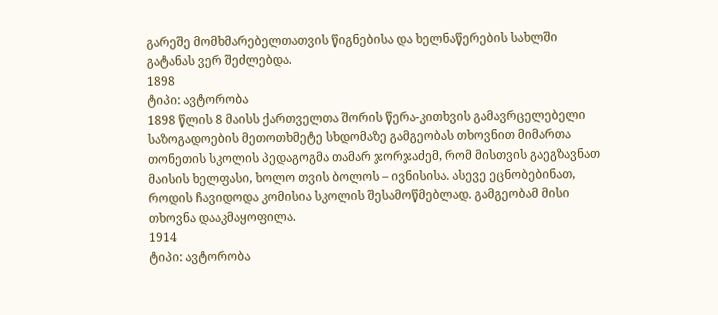გარეშე მომხმარებელთათვის წიგნებისა და ხელნაწერების სახლში გატანას ვერ შეძლებდა.
1898
ტიპი: ავტორობა
1898 წლის 8 მაისს ქართველთა შორის წერა-კითხვის გამავრცელებელი საზოგადოების მეთოთხმეტე სხდომაზე გამგეობას თხოვნით მიმართა თონეთის სკოლის პედაგოგმა თამარ ჯორჯაძემ, რომ მისთვის გაეგზავნათ მაისის ხელფასი, ხოლო თვის ბოლოს – ივნისისა. ასევე ეცნობებინათ, როდის ჩავიდოდა კომისია სკოლის შესამოწმებლად. გამგეობამ მისი თხოვნა დააკმაყოფილა.
1914
ტიპი: ავტორობა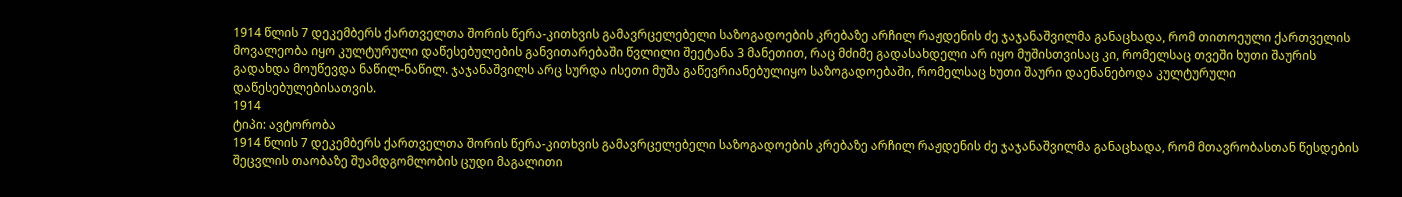1914 წლის 7 დეკემბერს ქართველთა შორის წერა-კითხვის გამავრცელებელი საზოგადოების კრებაზე არჩილ რაჟდენის ძე ჯაჯანაშვილმა განაცხადა, რომ თითოეული ქართველის მოვალეობა იყო კულტურული დაწესებულების განვითარებაში წვლილი შეეტანა 3 მანეთით, რაც მძიმე გადასახდელი არ იყო მუშისთვისაც კი, რომელსაც თვეში ხუთი შაურის გადახდა მოუწევდა ნაწილ-ნაწილ. ჯაჯანაშვილს არც სურდა ისეთი მუშა გაწევრიანებულიყო საზოგადოებაში, რომელსაც ხუთი შაური დაენანებოდა კულტურული დაწესებულებისათვის.
1914
ტიპი: ავტორობა
1914 წლის 7 დეკემბერს ქართველთა შორის წერა-კითხვის გამავრცელებელი საზოგადოების კრებაზე არჩილ რაჟდენის ძე ჯაჯანაშვილმა განაცხადა, რომ მთავრობასთან წესდების შეცვლის თაობაზე შუამდგომლობის ცუდი მაგალითი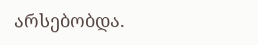არსებობდა.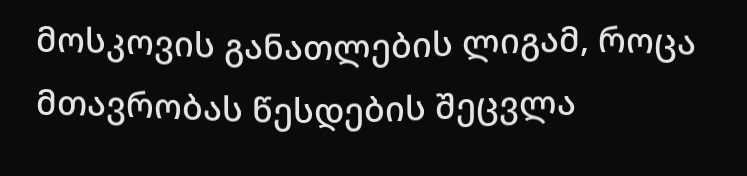მოსკოვის განათლების ლიგამ, როცა მთავრობას წესდების შეცვლა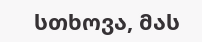სთხოვა, მას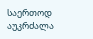საერთოდ აუკრძალა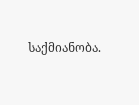საქმიანობა.